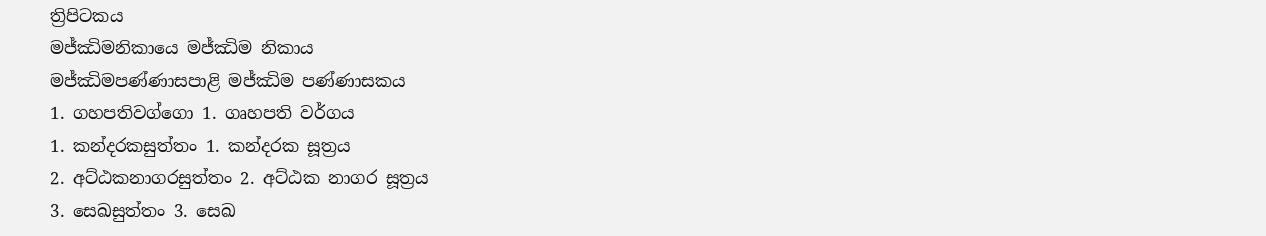ත්‍රිපිටකය
මජ්ඣිමනිකායෙ මජ්ඣිම නිකාය
මජ්ඣිමපණ්ණාසපාළි මජ්ඣිම පණ්ණාසකය
1. ගහපතිවග්ගො 1. ගෘහපති වර්ගය
1. කන්දරකසුත්තං 1. කන්දරක සූත්‍රය
2. අට්ඨකනාගරසුත්තං 2. අට්ඨක නාගර සූත්‍රය
3. සෙඛසුත්තං 3. සෙඛ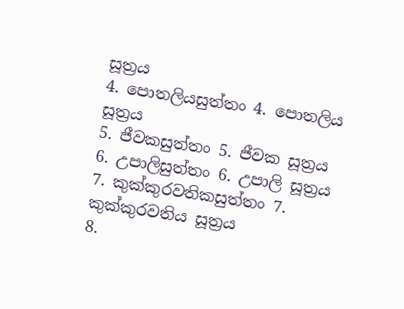සූත්‍රය
4. පොතලියසුත්තං 4. පොතලිය සූත්‍රය
5. ජීවකසුත්තං 5. ජීවක සූත්‍රය
6. උපාලිසුත්තං 6. උපාලි සූත්‍රය
7. කුක්කුරවතිකසුත්තං 7. කුක්කුරවතිය සූත්‍රය
8.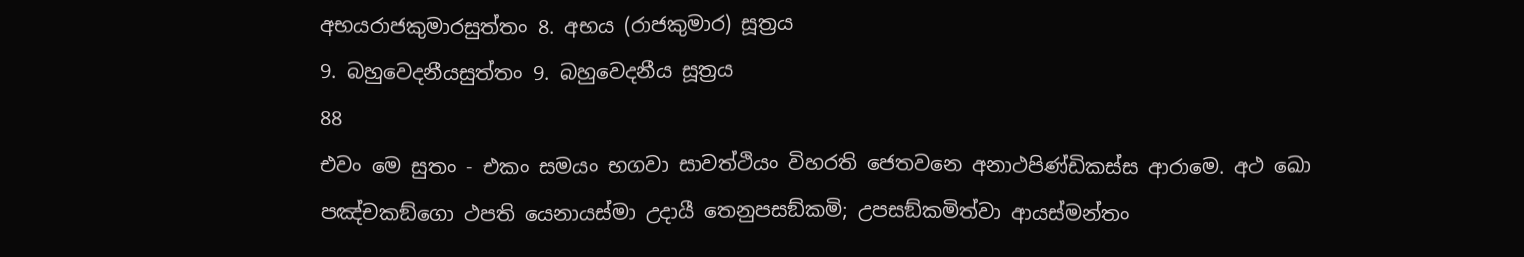අභයරාජකුමාරසුත්තං 8. අභය (රාජකුමාර) සූත්‍රය
9. බහුවෙදනීයසුත්තං 9. බහුවෙදනීය සූත්‍රය
88
එවං මෙ සුතං - එකං සමයං භගවා සාවත්ථියං විහරති ජෙතවනෙ අනාථපිණ්ඩිකස්ස ආරාමෙ. අථ ඛො පඤ්චකඞ්ගො ථපති යෙනායස්මා උදායී තෙනුපසඞ්කමි; උපසඞ්කමිත්වා ආයස්මන්තං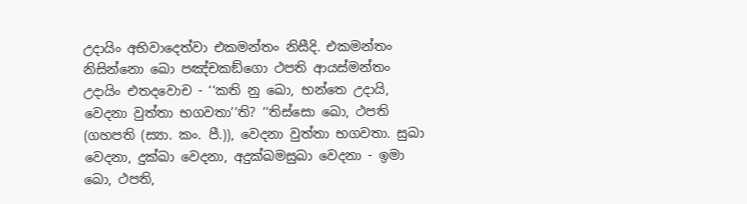උදායිං අභිවාදෙත්වා එකමන්තං නිසීදි. එකමන්තං නිසින්නො ඛො පඤ්චකඞ්ගො ථපති ආයස්මන්තං උදායිං එතදවොච - ‘‘කති නු ඛො, භන්තෙ උදායි, වෙදනා වුත්තා භගවතා’’ති? ‘‘තිස්සො ඛො, ථපති (ගහපති (ස්‍යා. කං. පී.)), වෙදනා වුත්තා භගවතා. සුඛා වෙදනා, දුක්ඛා වෙදනා, අදුක්ඛමසුඛා වෙදනා - ඉමා ඛො, ථපති,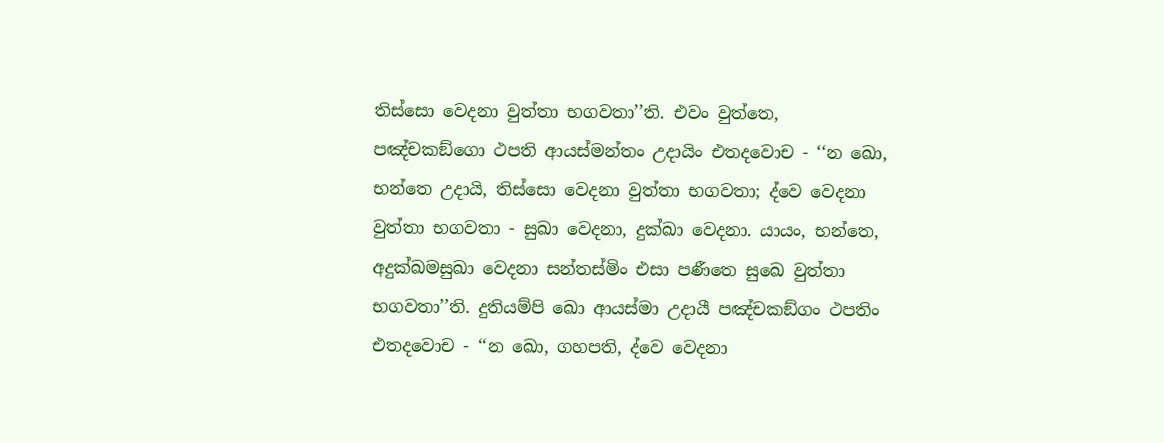තිස්සො වෙදනා වුත්තා භගවතා’’ති. එවං වුත්තෙ, පඤ්චකඞ්ගො ථපති ආයස්මන්තං උදායිං එතදවොච - ‘‘න ඛො, භන්තෙ උදායි, තිස්සො වෙදනා වුත්තා භගවතා; ද්වෙ වෙදනා වුත්තා භගවතා - සුඛා වෙදනා, දුක්ඛා වෙදනා. යායං, භන්තෙ, අදුක්ඛමසුඛා වෙදනා සන්තස්මිං එසා පණීතෙ සුඛෙ වුත්තා භගවතා’’ති. දුතියම්පි ඛො ආයස්මා උදායී පඤ්චකඞ්ගං ථපතිං එතදවොච - ‘‘න ඛො, ගහපති, ද්වෙ වෙදනා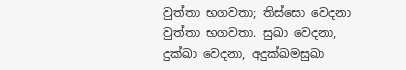වුත්තා භගවතා; තිස්සො වෙදනා වුත්තා භගවතා. සුඛා වෙදනා, දුක්ඛා වෙදනා, අදුක්ඛමසුඛා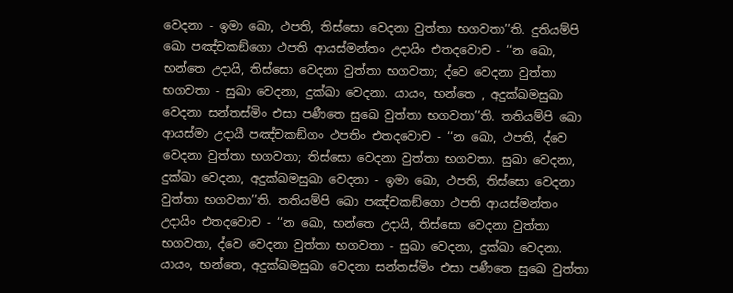වෙදනා - ඉමා ඛො, ථපති, තිස්සො වෙදනා වුත්තා භගවතා’’ති. දුතියම්පි ඛො පඤ්චකඞ්ගො ථපති ආයස්මන්තං උදායිං එතදවොච - ‘‘න ඛො, භන්තෙ උදායි, තිස්සො වෙදනා වුත්තා භගවතා; ද්වෙ වෙදනා වුත්තා භගවතා - සුඛා වෙදනා, දුක්ඛා වෙදනා. යායං, භන්තෙ , අදුක්ඛමසුඛා වෙදනා සන්තස්මිං එසා පණීතෙ සුඛෙ වුත්තා භගවතා’’ති. තතියම්පි ඛො ආයස්මා උදායී පඤ්චකඞ්ගං ථපතිං එතදවොච - ‘‘න ඛො, ථපති, ද්වෙ වෙදනා වුත්තා භගවතා; තිස්සො වෙදනා වුත්තා භගවතා. සුඛා වෙදනා, දුක්ඛා වෙදනා, අදුක්ඛමසුඛා වෙදනා - ඉමා ඛො, ථපති, තිස්සො වෙදනා වුත්තා භගවතා’’ති. තතියම්පි ඛො පඤ්චකඞ්ගො ථපති ආයස්මන්තං උදායිං එතදවොච - ‘‘න ඛො, භන්තෙ උදායි, තිස්සො වෙදනා වුත්තා භගවතා, ද්වෙ වෙදනා වුත්තා භගවතා - සුඛා වෙදනා, දුක්ඛා වෙදනා. යායං, භන්තෙ, අදුක්ඛමසුඛා වෙදනා සන්තස්මිං එසා පණීතෙ සුඛෙ වුත්තා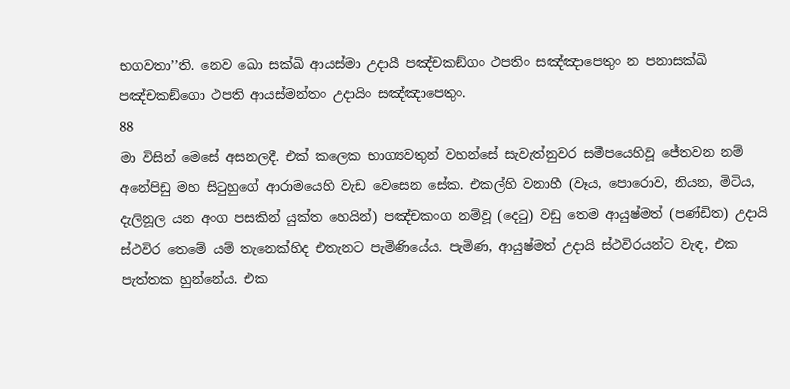භගවතා’’ති. නෙව ඛො සක්ඛි ආයස්මා උදායී පඤ්චකඞ්ගං ථපතිං සඤ්ඤාපෙතුං න පනාසක්ඛි පඤ්චකඞ්ගො ථපති ආයස්මන්තං උදායිං සඤ්ඤාපෙතුං.
88
මා විසින් මෙසේ අසනලදී. එක් කලෙක භාග්‍යවතුන් වහන්සේ සැවැත්නුවර සමීපයෙහිවූ ජේතවන නම් අනේපිඩු මහ සිටුහුගේ ආරාමයෙහි වැඩ වෙසෙන සේක. එකල්හි වනාහී (වෑය, පොරොව, නියන, මිටිය, දැලිනූල යන අංග පසකින් යුක්ත හෙයින්) පඤ්චකංග නම්වූ (දෙටු) වඩු තෙම ආයුෂ්මත් (පණ්ඩිත) උදායි ස්ථවිර තෙමේ යම් තැනෙක්හිද එතැනට පැමිණියේය. පැමිණ, ආයුෂ්මත් උදායි ස්ථවිරයන්ට වැඳ, එක පැත්තක හුන්නේය. එක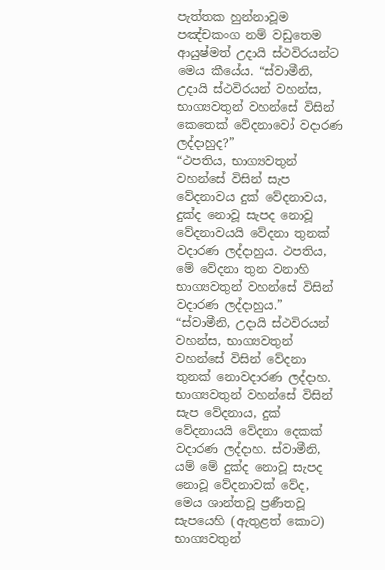පැත්තක හුන්නාවූම පඤ්චකංග නම් වඩුතෙම ආයුෂ්මත් උදායි ස්ථවිරයන්ට මෙය කීයේය. “ස්වාමීනි, උදායි ස්ථවිරයන් වහන්ස, භාග්‍යවතුන් වහන්සේ විසින් කෙතෙක් වේදනාවෝ වදාරණ ලද්දාහුද?”
“ථපතිය, භාග්‍යවතුන් වහන්සේ විසින් සැප වේදනාවය දුක් වේදනාවය, දුක්ද නොවූ සැපද නොවූ වේදනාවයයි වේදනා තුනක් වදාරණ ලද්දාහුය. ථපතිය, මේ වේදනා තුන වනාහි භාග්‍යවතුන් වහන්සේ විසින් වදාරණ ලද්දාහුය.”
“ස්වාමීනි, උදායි ස්ථවිරයන් වහන්ස, භාග්‍යවතුන් වහන්සේ විසින් වේදනා තුනක් නොවදාරණ ලද්දාහ. භාග්‍යවතුන් වහන්සේ විසින් සැප වේදනාය, දුක් වේදනායයි වේදනා දෙකක් වදාරණ ලද්දාහ. ස්වාමීනි, යම් මේ දුක්ද නොවූ සැපද නොවූ වේදනාවක් වේද, මෙය ශාන්තවූ ප්‍රණීතවූ සැපයෙහි (ඇතුළත් කොට) භාග්‍යවතුන්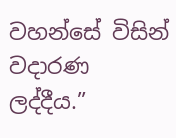වහන්සේ විසින් වදාරණ ලද්දීය.”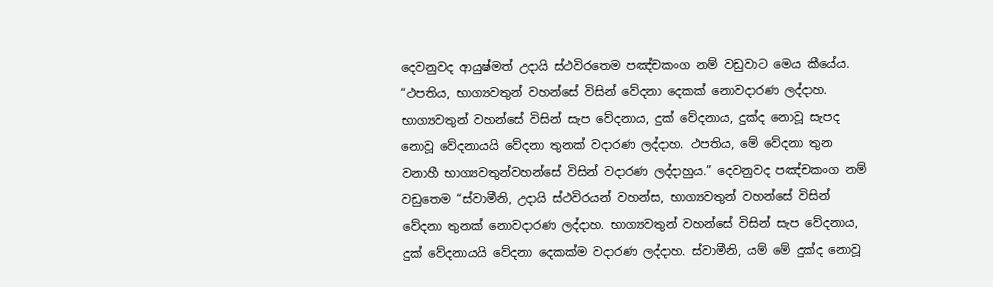දෙවනුවද ආයුෂ්මත් උදායි ස්ථවිරතෙම පඤ්චකංග නම් වඩුවාට මෙය කීයේය. “ථපතිය, භාග්‍යවතුන් වහන්සේ විසින් වේදනා දෙකක් නොවදාරණ ලද්දාහ. භාග්‍යවතුන් වහන්සේ විසින් සැප වේදනාය, දුක් වේදනාය, දුක්ද නොවූ සැපද නොවූ වේදනායයි වේදනා තුනක් වදාරණ ලද්දාහ. ථපතිය, මේ වේදනා තුන වනාහී භාග්‍යවතුන්වහන්සේ විසින් වදාරණ ලද්දාහුය.” දෙවනුවද පඤ්චකංග නම් වඩුතෙම “ස්වාමීනි, උදායි ස්ථවිරයන් වහන්ස, භාග්‍යවතුන් වහන්සේ විසින් වේදනා තුනක් නොවදාරණ ලද්දාහ. භාග්‍යවතුන් වහන්සේ විසින් සැප වේදනාය, දුක් වේදනායයි වේදනා දෙකක්ම වදාරණ ලද්දාහ. ස්වාමීනි, යම් මේ දුක්ද නොවූ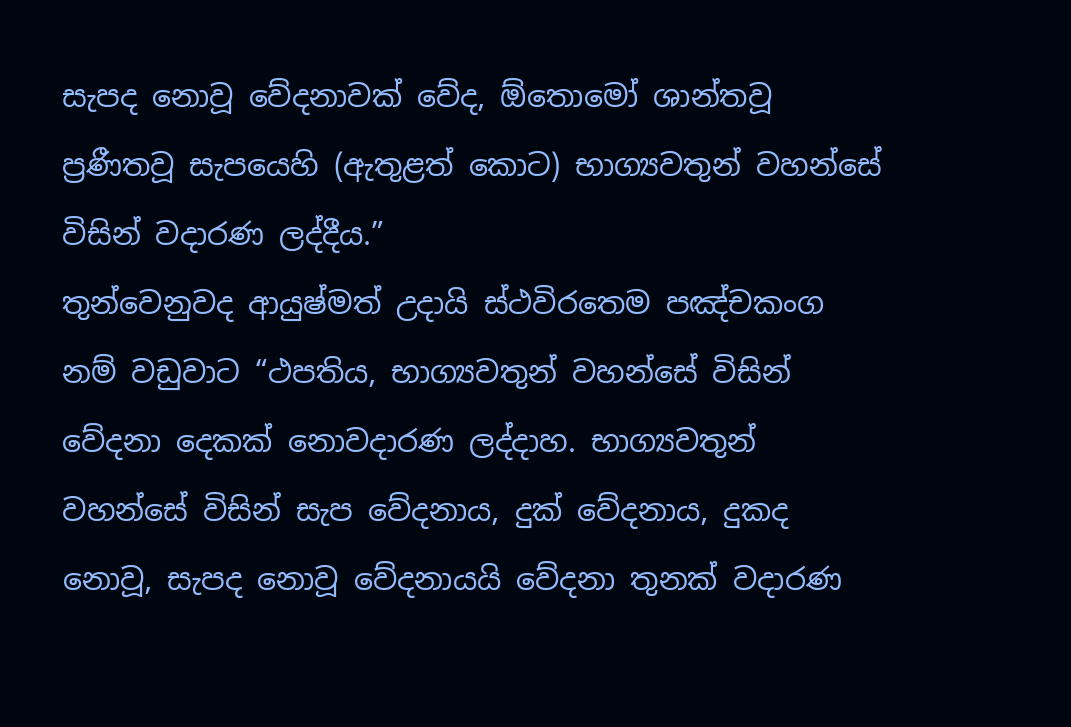සැපද නොවූ වේදනාවක් වේද, ඕතොමෝ ශාන්තවූ ප්‍රණීතවූ සැපයෙහි (ඇතුළත් කොට) භාග්‍යවතුන් වහන්සේ විසින් වදාරණ ලද්දීය.”
තුන්වෙනුවද ආයුෂ්මත් උදායි ස්ථවිරතෙම පඤ්චකංග නම් වඩුවාට “ථපතිය, භාග්‍යවතුන් වහන්සේ විසින් වේදනා දෙකක් නොවදාරණ ලද්දාහ. භාග්‍යවතුන් වහන්සේ විසින් සැප වේදනාය, දුක් වේදනාය, දුකද නොවූ, සැපද නොවූ වේදනායයි වේදනා තුනක් වදාරණ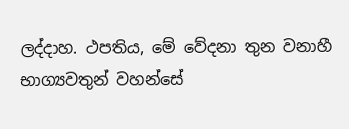ලද්දාහ. ථපතිය, මේ වේදනා තුන වනාහී භාග්‍යවතුන් වහන්සේ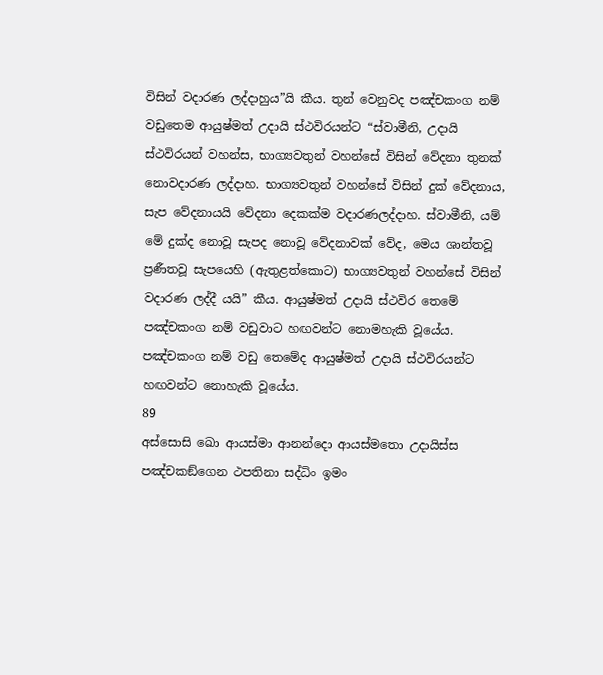විසින් වදාරණ ලද්දාහුය”යි කීය. තුන් වෙනුවද පඤ්චකංග නම් වඩුතෙම ආයුෂ්මත් උදායි ස්ථවිරයන්ට “ස්වාමීනි, උදායි ස්ථවිරයන් වහන්ස, භාග්‍යවතුන් වහන්සේ විසින් වේදනා තුනක් නොවදාරණ ලද්දාහ. භාග්‍යවතුන් වහන්සේ විසින් දුක් වේදනාය, සැප වේදනායයි වේදනා දෙකක්ම වදාරණලද්දාහ. ස්වාමීනි, යම් මේ දුක්ද නොවූ සැපද නොවූ වේදනාවක් වේද, මෙය ශාන්තවූ ප්‍රණීතවූ සැපයෙහි (ඇතුළත්කොට) භාග්‍යවතුන් වහන්සේ විසින් වදාරණ ලද්දී යයි” කීය. ආයුෂ්මත් උදායි ස්ථවිර තෙමේ පඤ්චකංග නම් වඩුවාට හඟවන්ට නොමහැකි වූයේය. පඤ්චකංග නම් වඩු තෙමේද ආයුෂ්මත් උදායි ස්ථවිරයන්ට හඟවන්ට නොහැකි වූයේය.
89
අස්සොසි ඛො ආයස්මා ආනන්දො ආයස්මතො උදායිස්ස පඤ්චකඞ්ගෙන ථපතිනා සද්ධිං ඉමං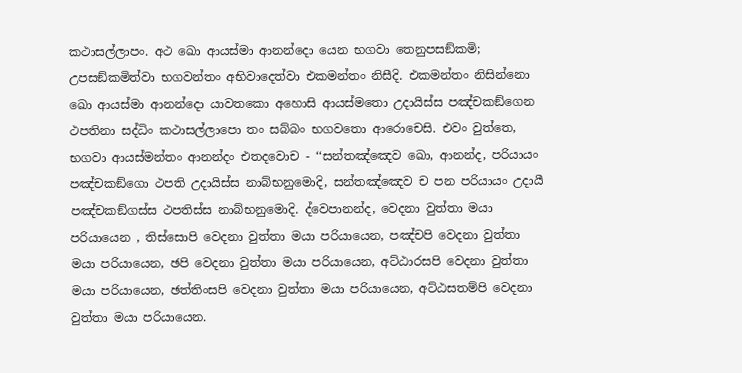කථාසල්ලාපං. අථ ඛො ආයස්මා ආනන්දො යෙන භගවා තෙනුපසඞ්කමි; උපසඞ්කමිත්වා භගවන්තං අභිවාදෙත්වා එකමන්තං නිසීදි. එකමන්තං නිසින්නො ඛො ආයස්මා ආනන්දො යාවතකො අහොසි ආයස්මතො උදායිස්ස පඤ්චකඞ්ගෙන ථපතිනා සද්ධිං කථාසල්ලාපො තං සබ්බං භගවතො ආරොචෙසි. එවං වුත්තෙ, භගවා ආයස්මන්තං ආනන්දං එතදවොච - ‘‘සන්තඤ්ඤෙව ඛො, ආනන්ද, පරියායං පඤ්චකඞ්ගො ථපති උදායිස්ස නාබ්භනුමොදි, සන්තඤ්ඤෙව ච පන පරියායං උදායී පඤ්චකඞ්ගස්ස ථපතිස්ස නාබ්භනුමොදි. ද්වෙපානන්ද, වෙදනා වුත්තා මයා පරියායෙන , තිස්සොපි වෙදනා වුත්තා මයා පරියායෙන, පඤ්චපි වෙදනා වුත්තා මයා පරියායෙන, ඡපි වෙදනා වුත්තා මයා පරියායෙන, අට්ඨාරසපි වෙදනා වුත්තා මයා පරියායෙන, ඡත්තිංසපි වෙදනා වුත්තා මයා පරියායෙන, අට්ඨසතම්පි වෙදනා වුත්තා මයා පරියායෙන.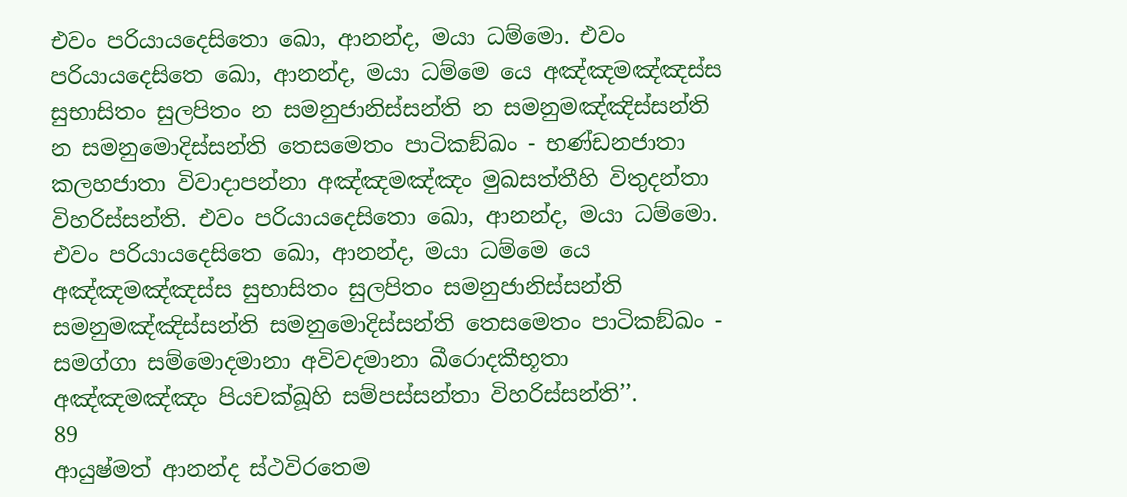එවං පරියායදෙසිතො ඛො, ආනන්ද, මයා ධම්මො. එවං පරියායදෙසිතෙ ඛො, ආනන්ද, මයා ධම්මෙ යෙ අඤ්ඤමඤ්ඤස්ස සුභාසිතං සුලපිතං න සමනුජානිස්සන්ති න සමනුමඤ්ඤිස්සන්ති න සමනුමොදිස්සන්ති තෙසමෙතං පාටිකඞ්ඛං - භණ්ඩනජාතා කලහජාතා විවාදාපන්නා අඤ්ඤමඤ්ඤං මුඛසත්තීහි විතුදන්තා විහරිස්සන්ති. එවං පරියායදෙසිතො ඛො, ආනන්ද, මයා ධම්මො. එවං පරියායදෙසිතෙ ඛො, ආනන්ද, මයා ධම්මෙ යෙ අඤ්ඤමඤ්ඤස්ස සුභාසිතං සුලපිතං සමනුජානිස්සන්ති සමනුමඤ්ඤිස්සන්ති සමනුමොදිස්සන්ති තෙසමෙතං පාටිකඞ්ඛං - සමග්ගා සම්මොදමානා අවිවදමානා ඛීරොදකීභූතා අඤ්ඤමඤ්ඤං පියචක්ඛූහි සම්පස්සන්තා විහරිස්සන්ති’’.
89
ආයුෂ්මත් ආනන්ද ස්ථවිරතෙම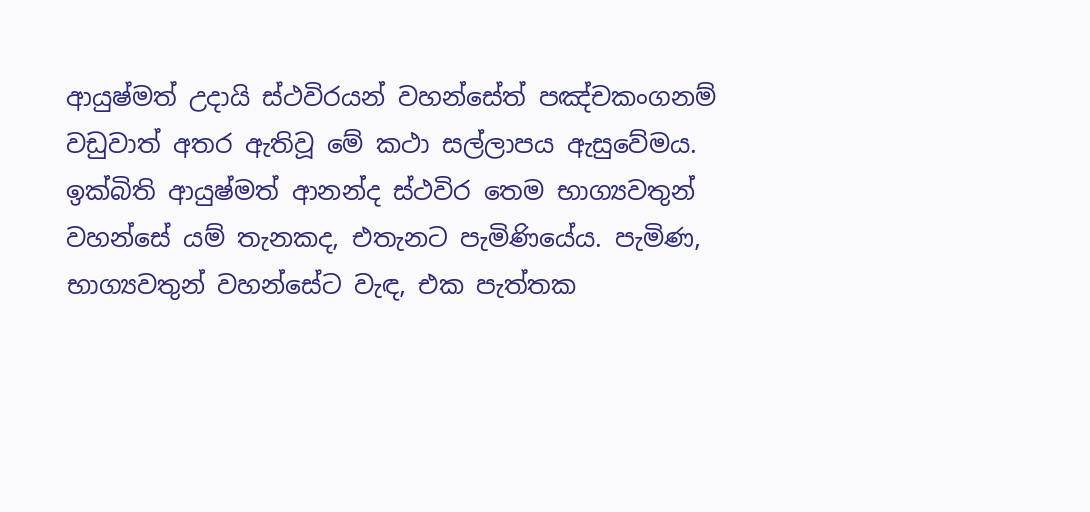ආයුෂ්මත් උදායි ස්ථවිරයන් වහන්සේත් පඤ්චකංගනම් වඩුවාත් අතර ඇතිවූ මේ කථා සල්ලාපය ඇසුවේමය. ඉක්බිති ආයුෂ්මත් ආනන්ද ස්ථවිර තෙම භාග්‍යවතුන් වහන්සේ යම් තැනකද, එතැනට පැමිණියේය. පැමිණ, භාග්‍යවතුන් වහන්සේට වැඳ, එක පැත්තක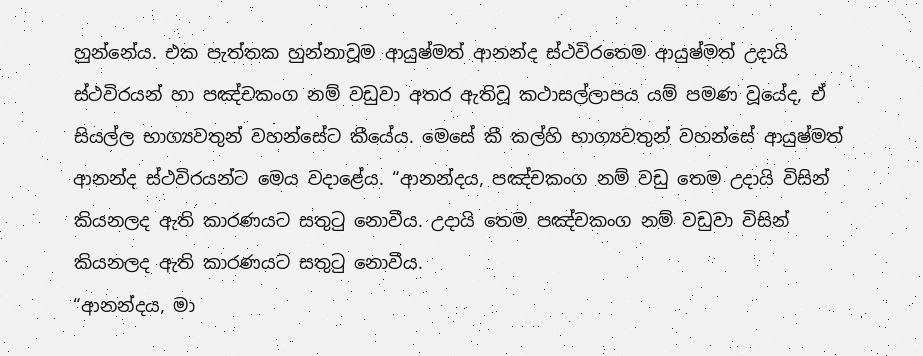හුන්නේය. එක පැත්තක හුන්නාවූම ආයුෂ්මත් ආනන්ද ස්ථවිරතෙම ආයුෂ්මත් උදායි ස්ථවිරයන් හා පඤ්චකංග නම් වඩුවා අතර ඇතිවූ කථාසල්ලාපය යම් පමණ වූයේද, ඒ සියල්ල භාග්‍යවතුන් වහන්සේට කීයේය. මෙසේ කී කල්හි භාග්‍යවතුන් වහන්සේ ආයුෂ්මත් ආනන්ද ස්ථවිරයන්ට මෙය වදාළේය. “ආනන්දය, පඤ්චකංග නම් වඩු තෙම උදායි විසින් කියනලද ඇති කාරණයට සතුටු නොවීය. උදායි තෙම පඤ්චකංග නම් වඩුවා විසින් කියනලද ඇති කාරණයට සතුටු නොවීය.
“ආනන්දය, මා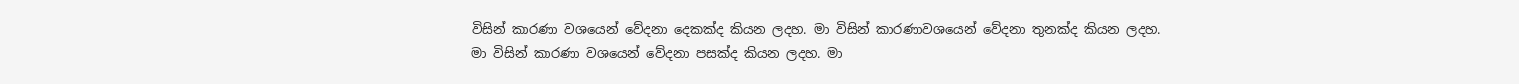විසින් කාරණා වශයෙන් වේදනා දෙකක්ද කියන ලදහ. මා විසින් කාරණාවශයෙන් වේදනා තුනක්ද කියන ලදහ. මා විසින් කාරණා වශයෙන් වේදනා පසක්ද කියන ලදහ. මා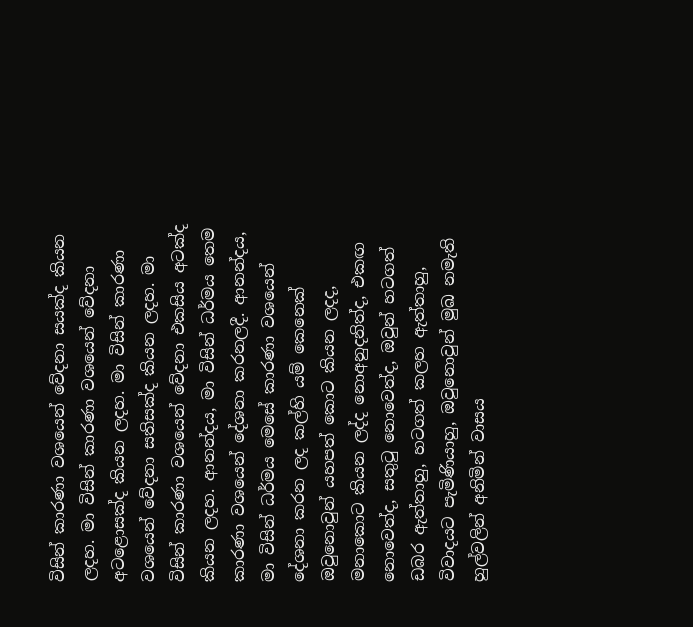විසින් කාරණා වශයෙන් වේදනා සයක්ද කියන ලදහ. මා විසින් කාරණා වශයෙන් වේදනා අටළොසක්ද කියන ලදහ. මා විසින් කාරණා වශයෙන් වේදනා සතිසක්ද කියන ලදහ. මා විසින් කාරණා වශයෙන් වේදනා එකසිය අටක්ද කියන ලදහ. ආනන්දය, මා විසින් ධර්මය තෙම කාරණා වශයෙන් දේශනා කරනලදී. ආනන්දය, මා විසින් ධර්මය මෙසේ කාරණා වශයෙන් දේශනා කරන ලද කල්හි යම් කෙනෙක් ඔවුනොවුන් යහපත් කොට කියන ලදද, මනාකොට කියන ලද්ද නොඅනුදනිත්ද, එකඟ නොවෙත්ද, සතුටු නොවෙත්ද, ඔවුන් හටගත් ඩබර ඇත්තාහු, හටගත් කලහ ඇත්තාහු, විවාදයට පැමිණියාහු, ඔවුනොවුන් මුඛ නමැති හුල්වලින් අනිමින් වාසය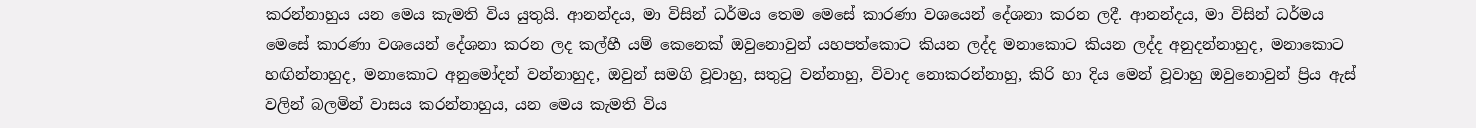කරන්නාහුය යන මෙය කැමති විය යුතුයි. ආනන්දය, මා විසින් ධර්මය තෙම මෙසේ කාරණා වශයෙන් දේශනා කරන ලදී. ආනන්දය, මා විසින් ධර්මය මෙසේ කාරණා වශයෙන් දේශනා කරන ලද කල්හී යම් කෙනෙක් ඔවුනොවුන් යහපත්කොට කියන ලද්ද මනාකොට කියන ලද්ද අනුදන්නාහුද, මනාකොට හඟින්නාහුද, මනාකොට අනුමෝදන් වන්නාහුද, ඔවුන් සමගි වූවාහු, සතුටු වන්නාහු, විවාද නොකරන්නාහු, කිරි හා දිය මෙන් වූවාහු ඔවුනොවුන් ප්‍රිය ඇස් වලින් බලමින් වාසය කරන්නාහුය, යන මෙය කැමති විය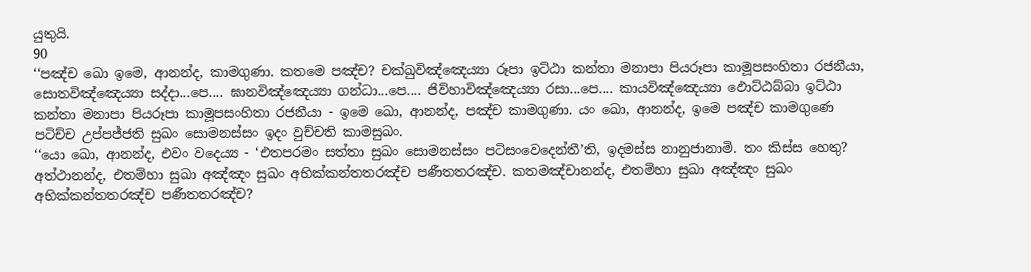යුතුයි.
90
‘‘පඤ්ච ඛො ඉමෙ, ආනන්ද, කාමගුණා. කතමෙ පඤ්ච? චක්ඛුවිඤ්ඤෙය්‍යා රූපා ඉට්ඨා කන්තා මනාපා පියරූපා කාමූපසංහිතා රජනීයා, සොතවිඤ්ඤෙය්‍යා සද්දා...පෙ.... ඝානවිඤ්ඤෙය්‍යා ගන්ධා...පෙ.... ජිව්හාවිඤ්ඤෙය්‍යා රසා...පෙ.... කායවිඤ්ඤෙය්‍යා ඵොට්ඨබ්බා ඉට්ඨා කන්තා මනාපා පියරූපා කාමූපසංහිතා රජනීයා - ඉමෙ ඛො, ආනන්ද, පඤ්ච කාමගුණා. යං ඛො, ආනන්ද, ඉමෙ පඤ්ච කාමගුණෙ පටිච්ච උප්පජ්ජති සුඛං සොමනස්සං ඉදං වුච්චති කාමසුඛං.
‘‘යො ඛො, ආනන්ද, එවං වදෙය්‍ය - ‘එතපරමං සත්තා සුඛං සොමනස්සං පටිසංවෙදෙන්තී’ති, ඉදමස්ස නානුජානාමි. තං කිස්ස හෙතු? අත්ථානන්ද, එතම්හා සුඛා අඤ්ඤං සුඛං අභික්කන්තතරඤ්ච පණීතතරඤ්ච. කතමඤ්චානන්ද, එතම්හා සුඛා අඤ්ඤං සුඛං අභික්කන්තතරඤ්ච පණීතතරඤ්ච?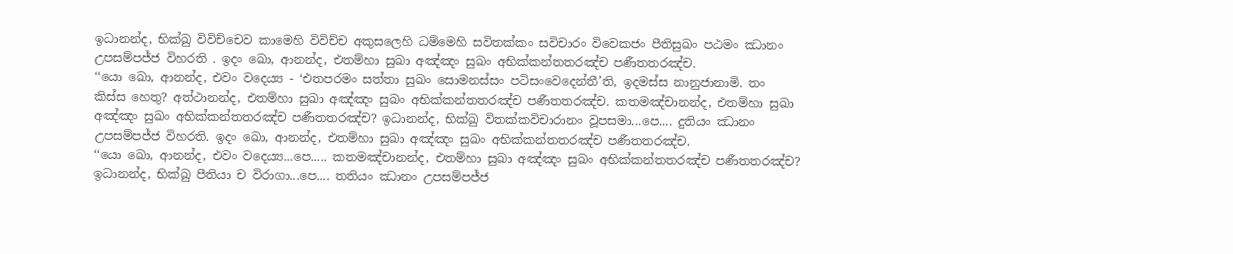ඉධානන්ද, භික්ඛු විවිච්චෙව කාමෙහි විවිච්ච අකුසලෙහි ධම්මෙහි සවිතක්කං සවිචාරං විවෙකජං පීතිසුඛං පඨමං ඣානං උපසම්පජ්ජ විහරති . ඉදං ඛො, ආනන්ද, එතම්හා සුඛා අඤ්ඤං සුඛං අභික්කන්තතරඤ්ච පණීතතරඤ්ච.
‘‘යො ඛො, ආනන්ද, එවං වදෙය්‍ය - ‘එතපරමං සත්තා සුඛං සොමනස්සං පටිසංවෙදෙන්තී’ති, ඉදමස්ස නානුජානාමි. තං කිස්ස හෙතු? අත්ථානන්ද, එතම්හා සුඛා අඤ්ඤං සුඛං අභික්කන්තතරඤ්ච පණීතතරඤ්ච. කතමඤ්චානන්ද, එතම්හා සුඛා අඤ්ඤං සුඛං අභික්කන්තතරඤ්ච පණීතතරඤ්ච? ඉධානන්ද, භික්ඛු විතක්කවිචාරානං වූපසමා...පෙ.... දුතියං ඣානං උපසම්පජ්ජ විහරති. ඉදං ඛො, ආනන්ද, එතම්හා සුඛා අඤ්ඤං සුඛං අභික්කන්තතරඤ්ච පණීතතරඤ්ච.
‘‘යො ඛො, ආනන්ද, එවං වදෙය්‍ය...පෙ..... කතමඤ්චානන්ද, එතම්හා සුඛා අඤ්ඤං සුඛං අභික්කන්තතරඤ්ච පණීතතරඤ්ච? ඉධානන්ද, භික්ඛු පීතියා ච විරාගා...පෙ.... තතියං ඣානං උපසම්පජ්ජ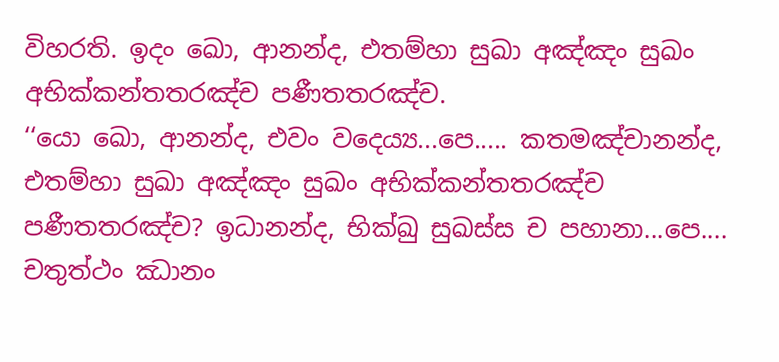විහරති. ඉදං ඛො, ආනන්ද, එතම්හා සුඛා අඤ්ඤං සුඛං අභික්කන්තතරඤ්ච පණීතතරඤ්ච.
‘‘යො ඛො, ආනන්ද, එවං වදෙය්‍ය...පෙ..... කතමඤ්චානන්ද, එතම්හා සුඛා අඤ්ඤං සුඛං අභික්කන්තතරඤ්ච පණීතතරඤ්ච? ඉධානන්ද, භික්ඛු සුඛස්ස ච පහානා...පෙ.... චතුත්ථං ඣානං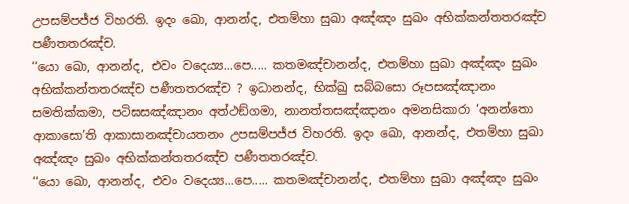උපසම්පජ්ජ විහරති. ඉදං ඛො, ආනන්ද, එතම්හා සුඛා අඤ්ඤං සුඛං අභික්කන්තතරඤ්ච පණීතතරඤ්ච.
‘‘යො ඛො, ආනන්ද, එවං වදෙය්‍ය...පෙ..... කතමඤ්චානන්ද, එතම්හා සුඛා අඤ්ඤං සුඛං අභික්කන්තතරඤ්ච පණීතතරඤ්ච ? ඉධානන්ද, භික්ඛු සබ්බසො රූපසඤ්ඤානං සමතික්කමා, පටිඝසඤ්ඤානං අත්ථඞ්ගමා, නානත්තසඤ්ඤානං අමනසිකාරා ‘අනන්තො ආකාසො’ති ආකාසානඤ්චායතනං උපසම්පජ්ජ විහරති. ඉදං ඛො, ආනන්ද, එතම්හා සුඛා අඤ්ඤං සුඛං අභික්කන්තතරඤ්ච පණීතතරඤ්ච.
‘‘යො ඛො, ආනන්ද, එවං වදෙය්‍ය...පෙ..... කතමඤ්චානන්ද, එතම්හා සුඛා අඤ්ඤං සුඛං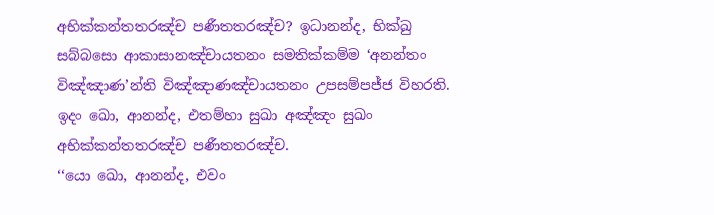අභික්කන්තතරඤ්ච පණීතතරඤ්ච? ඉධානන්ද, භික්ඛු සබ්බසො ආකාසානඤ්චායතනං සමතික්කම්ම ‘අනන්තං විඤ්ඤාණ’න්ති විඤ්ඤාණඤ්චායතනං උපසම්පජ්ජ විහරති. ඉදං ඛො, ආනන්ද, එතම්හා සුඛා අඤ්ඤං සුඛං අභික්කන්තතරඤ්ච පණීතතරඤ්ච.
‘‘යො ඛො, ආනන්ද, එවං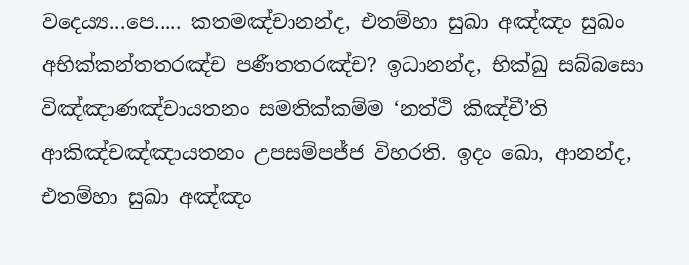වදෙය්‍ය...පෙ..... කතමඤ්චානන්ද, එතම්හා සුඛා අඤ්ඤං සුඛං අභික්කන්තතරඤ්ච පණීතතරඤ්ච? ඉධානන්ද, භික්ඛු සබ්බසො විඤ්ඤාණඤ්චායතනං සමතික්කම්ම ‘නත්ථි කිඤ්චී’ති ආකිඤ්චඤ්ඤායතනං උපසම්පජ්ජ විහරති. ඉදං ඛො, ආනන්ද, එතම්හා සුඛා අඤ්ඤං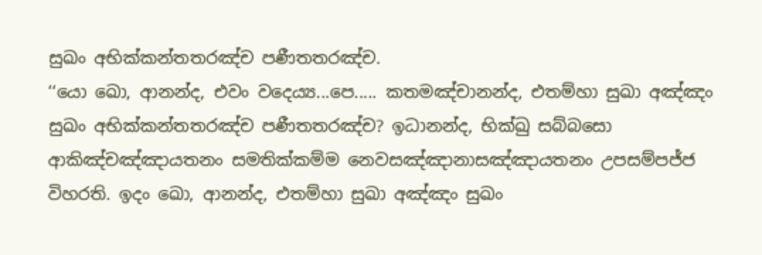සුඛං අභික්කන්තතරඤ්ච පණීතතරඤ්ච.
‘‘යො ඛො, ආනන්ද, එවං වදෙය්‍ය...පෙ..... කතමඤ්චානන්ද, එතම්හා සුඛා අඤ්ඤං සුඛං අභික්කන්තතරඤ්ච පණීතතරඤ්ච? ඉධානන්ද, භික්ඛු සබ්බසො ආකිඤ්චඤ්ඤායතනං සමතික්කම්ම නෙවසඤ්ඤානාසඤ්ඤායතනං උපසම්පජ්ජ විහරති. ඉදං ඛො, ආනන්ද, එතම්හා සුඛා අඤ්ඤං සුඛං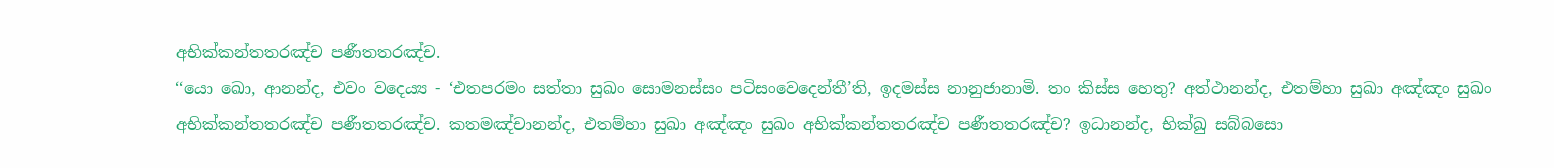අභික්කන්තතරඤ්ච පණීතතරඤ්ච.
‘‘යො ඛො, ආනන්ද, එවං වදෙය්‍ය - ‘එතපරමං සත්තා සුඛං සොමනස්සං පටිසංවෙදෙන්තී’ති, ඉදමස්ස නානුජානාමි. තං කිස්ස හෙතු? අත්ථානන්ද, එතම්හා සුඛා අඤ්ඤං සුඛං අභික්කන්තතරඤ්ච පණීතතරඤ්ච. කතමඤ්චානන්ද, එතම්හා සුඛා අඤ්ඤං සුඛං අභික්කන්තතරඤ්ච පණීතතරඤ්ච? ඉධානන්ද, භික්ඛු සබ්බසො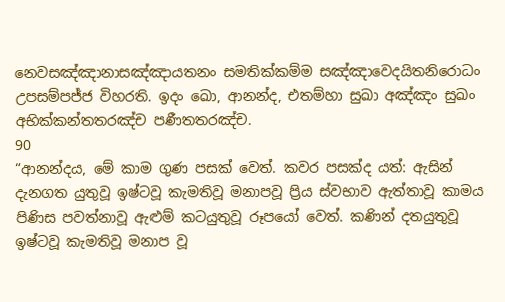නෙවසඤ්ඤානාසඤ්ඤායතනං සමතික්කම්ම සඤ්ඤාවෙදයිතනිරොධං උපසම්පජ්ජ විහරති. ඉදං ඛො, ආනන්ද, එතම්හා සුඛා අඤ්ඤං සුඛං අභික්කන්තතරඤ්ච පණීතතරඤ්ච.
90
“ආනන්දය, මේ කාම ගුණ පසක් වෙත්. කවර පසක්ද යත්: ඇසින් දැනගත යුතුවූ ඉෂ්ටවූ කැමතිවූ මනාපවූ ප්‍රිය ස්වභාව ඇත්තාවූ කාමය පිණිස පවත්නාවූ ඇළුම් කටයුතුවූ රූපයෝ වෙත්. කණින් දතයුතුවූ ඉෂ්ටවූ කැමතිවූ මනාප වූ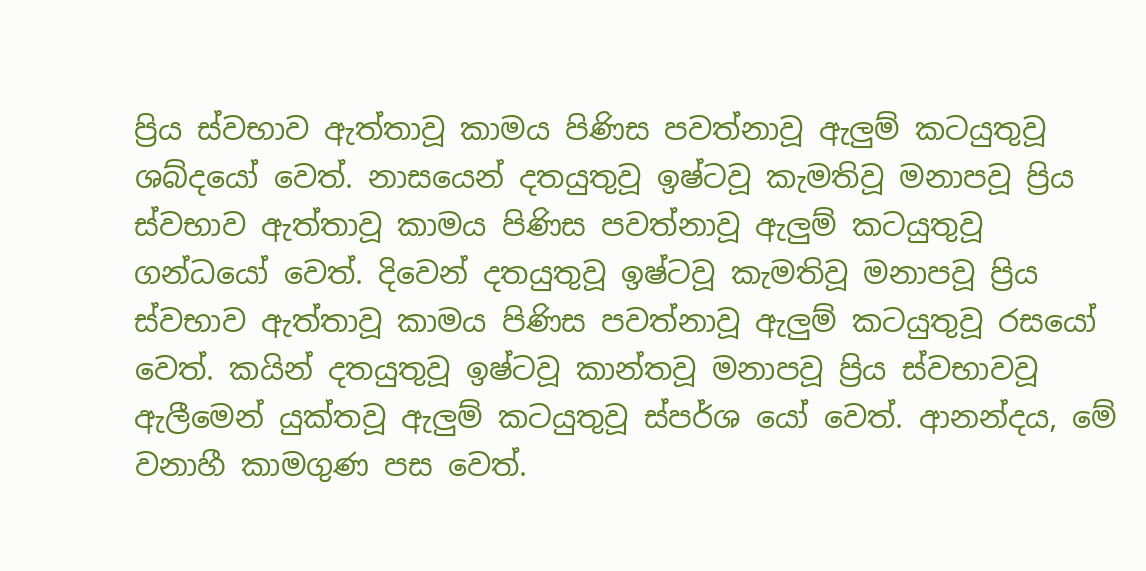ප්‍රිය ස්වභාව ඇත්තාවූ කාමය පිණිස පවත්නාවූ ඇලුම් කටයුතුවූ ශබ්දයෝ වෙත්. නාසයෙන් දතයුතුවූ ඉෂ්ටවූ කැමතිවූ මනාපවූ ප්‍රිය ස්වභාව ඇත්තාවූ කාමය පිණිස පවත්නාවූ ඇලුම් කටයුතුවූ ගන්ධයෝ වෙත්. දිවෙන් දතයුතුවූ ඉෂ්ටවූ කැමතිවූ මනාපවූ ප්‍රිය ස්වභාව ඇත්තාවූ කාමය පිණිස පවත්නාවූ ඇලුම් කටයුතුවූ රසයෝ වෙත්. කයින් දතයුතුවූ ඉෂ්ටවූ කාන්තවූ මනාපවූ ප්‍රිය ස්වභාවවූ ඇලීමෙන් යුක්තවූ ඇලුම් කටයුතුවූ ස්පර්ශ යෝ වෙත්. ආනන්දය, මේ වනාහී කාමගුණ පස වෙත්.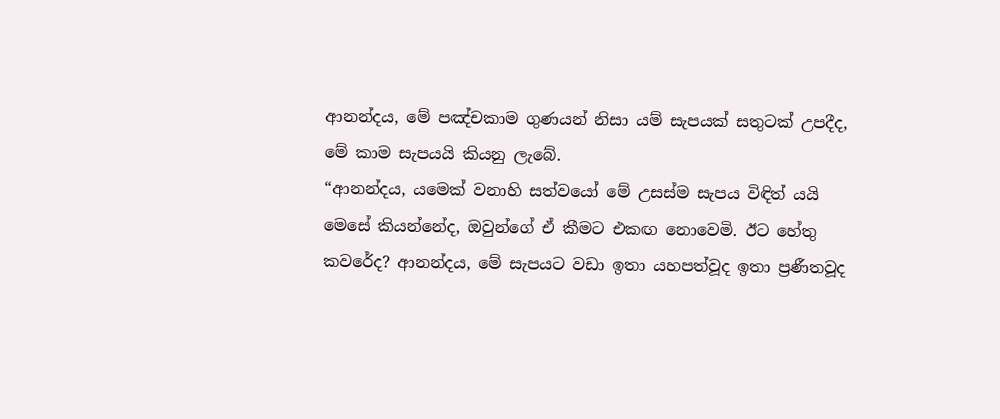ආනන්දය, මේ පඤ්චකාම ගුණයන් නිසා යම් සැපයක් සතුටක් උපදීද, මේ කාම සැපයයි කියනු ලැබේ.
“ආනන්දය, යමෙක් වනාහි සත්වයෝ මේ උසස්ම සැපය විඳිත් යයි මෙසේ කියන්නේද, ඔවුන්ගේ ඒ කීමට එකඟ නොවෙමි. ඊට හේතු කවරේද? ආනන්දය, මේ සැපයට වඩා ඉතා යහපත්වූද ඉතා ප්‍රණීතවූද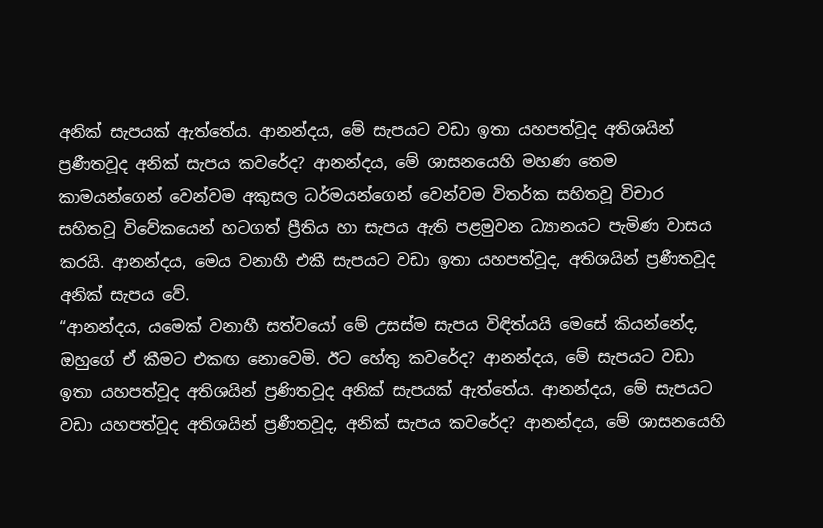අනික් සැපයක් ඇත්තේය. ආනන්දය, මේ සැපයට වඩා ඉතා යහපත්වූද අතිශයින් ප්‍රණීතවූද අනික් සැපය කවරේද? ආනන්දය, මේ ශාසනයෙහි මහණ තෙම කාමයන්ගෙන් වෙන්වම අකුසල ධර්මයන්ගෙන් වෙන්වම විතර්ක සහිතවූ විචාර සහිතවූ විවේකයෙන් හටගත් ප්‍රීතිය හා සැපය ඇති පළමුවන ධ්‍යානයට පැමිණ වාසය කරයි. ආනන්දය, මෙය වනාහී එකී සැපයට වඩා ඉතා යහපත්වූද, අතිශයින් ප්‍රණීතවූද අනික් සැපය වේ.
“ආනන්දය, යමෙක් වනාහී සත්වයෝ මේ උසස්ම සැපය විඳිත්යයි මෙසේ කියන්නේද, ඔහුගේ ඒ කීමට එකඟ නොවෙමි. ඊට හේතු කවරේද? ආනන්දය, මේ සැපයට වඩා ඉතා යහපත්වූද අතිශයින් ප්‍රණිතවූද අනික් සැපයක් ඇත්තේය. ආනන්දය, මේ සැපයට වඩා යහපත්වූද අතිශයින් ප්‍රණීතවූද, අනික් සැපය කවරේද? ආනන්දය, මේ ශාසනයෙහි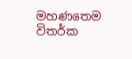මහණතෙම විතර්ක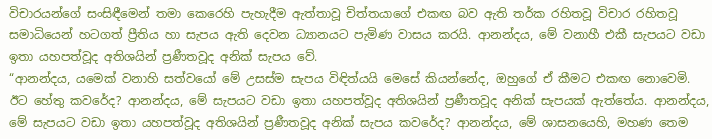විචාරයන්ගේ සංසිඳීමෙන් තමා කෙරෙහි පැහැදීම ඇත්තාවූ චිත්තයාගේ එකඟ බව ඇති තර්ක රහිතවූ විචාර රහිතවූ සමාධියෙන් හටගත් ප්‍රීතිය හා සැපය ඇති දෙවන ධ්‍යානයට පැමිණ වාසය කරයි. ආනන්දය, මේ වනාහී එකී සැපයට වඩා ඉතා යහපත්වූද අතිශයින් ප්‍රණීතවූද අනික් සැපය වේ.
“ආනන්දය, යමෙක් වනාහි සත්වයෝ මේ උසස්ම සැපය විඳිත්යයි මෙසේ කියන්නේද, ඔහුගේ ඒ කීමට එකඟ නොවෙමි. ඊට හේතු කවරේද? ආනන්දය, මේ සැපයට වඩා ඉතා යහපත්වූද අතිශයින් ප්‍රණීතවූද අනික් සැපයක් ඇත්තේය. ආනන්දය, මේ සැපයට වඩා ඉතා යහපත්වූද අතිශයින් ප්‍රණීතවූද අනික් සැපය කවරේද? ආනන්දය, මේ ශාසනයෙහි, මහණ තෙම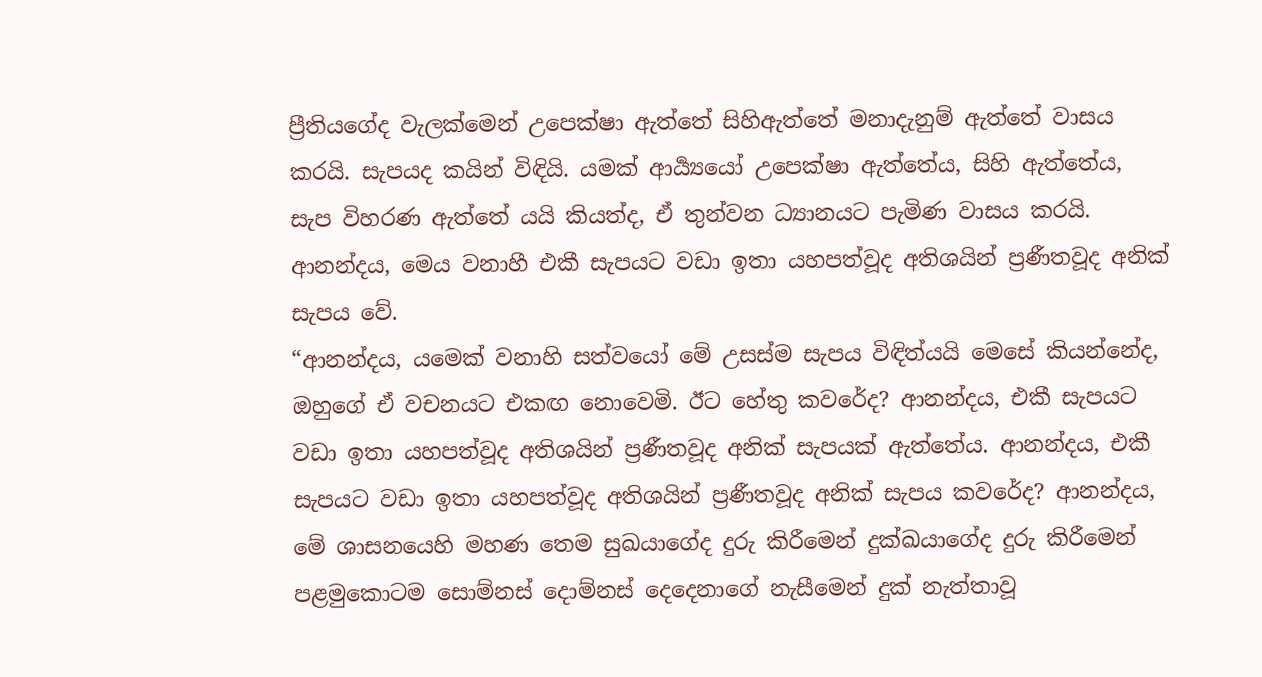ප්‍රීතියගේද වැලක්මෙන් උපෙක්ෂා ඇත්තේ සිහිඇත්තේ මනාදැනුම් ඇත්තේ වාසය කරයි. සැපයද කයින් විඳියි. යමක් ආර්‍ය්‍යයෝ උපෙක්ෂා ඇත්තේය, සිහි ඇත්තේය, සැප විහරණ ඇත්තේ යයි කියත්ද, ඒ තුන්වන ධ්‍යානයට පැමිණ වාසය කරයි. ආනන්දය, මෙය වනාහී එකී සැපයට වඩා ඉතා යහපත්වූද අතිශයින් ප්‍රණීතවූද අනික් සැපය වේ.
“ආනන්දය, යමෙක් වනාහි සත්වයෝ මේ උසස්ම සැපය විඳිත්යයි මෙසේ කියන්නේද, ඔහුගේ ඒ වචනයට එකඟ නොවෙමි. ඊට හේතු කවරේද? ආනන්දය, එකී සැපයට වඩා ඉතා යහපත්වූද අතිශයින් ප්‍රණීතවූද අනික් සැපයක් ඇත්තේය. ආනන්දය, එකී සැපයට වඩා ඉතා යහපත්වූද අතිශයින් ප්‍රණීතවූද අනික් සැපය කවරේද? ආනන්දය, මේ ශාසනයෙහි මහණ තෙම සුඛයාගේද දුරු කිරීමෙන් දුක්ඛයාගේද දුරු කිරීමෙන් පළමුකොටම සොම්නස් දොම්නස් දෙදෙනාගේ නැසීමෙන් දුක් නැත්තාවූ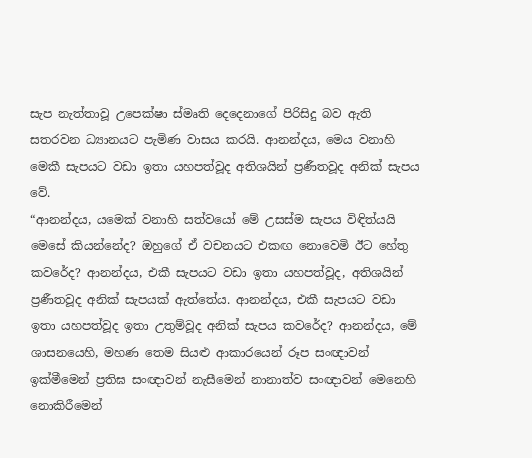සැප නැත්තාවූ උපෙක්ෂා ස්මෘති දෙදෙනාගේ පිරිසිදු බව ඇති සතරවන ධ්‍යානයට පැමිණ වාසය කරයි. ආනන්දය, මෙය වනාහි මෙකී සැපයට වඩා ඉතා යහපත්වූද අතිශයින් ප්‍රණීතවූද අනික් සැපය වේ.
“ආනන්දය, යමෙක් වනාහි සත්වයෝ මේ උසස්ම සැපය විඳිත්යයි මෙසේ කියන්නේද? ඔහුගේ ඒ වචනයට එකඟ නොවෙමි ඊට හේතු කවරේද? ආනන්දය, එකී සැපයට වඩා ඉතා යහපත්වූද, අතිශයින් ප්‍රණීතවූද අනික් සැපයක් ඇත්තේය. ආනන්දය, එකී සැපයට වඩා ඉතා යහපත්වූද ඉතා උතුම්වූද අනික් සැපය කවරේද? ආනන්දය, මේ ශාසනයෙහි, මහණ තෙම සියළු ආකාරයෙන් රූප සංඥාවන් ඉක්මීමෙන් ප්‍රතිඝ සංඥාවන් නැසීමෙන් නානාත්ව සංඥාවන් මෙනෙහි නොකිරීමෙන්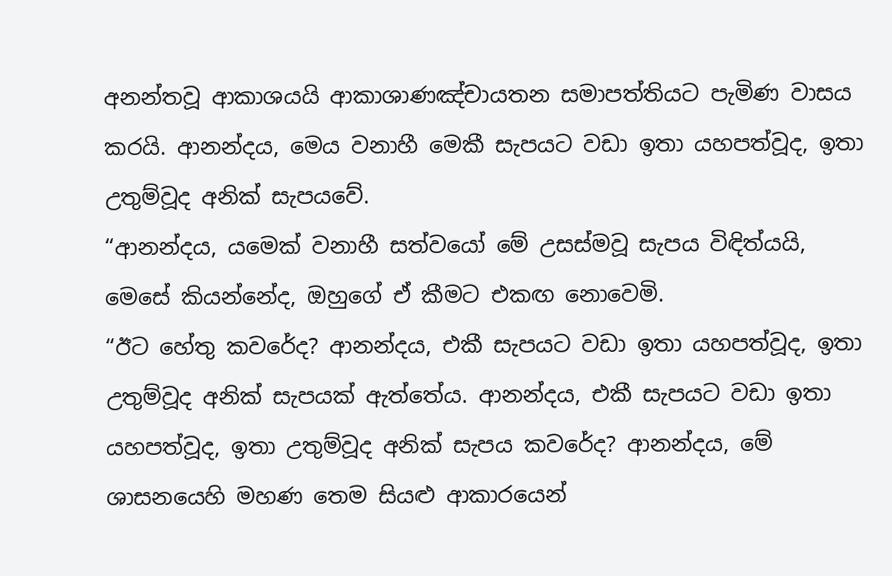අනන්තවූ ආකාශයයි ආකාශාණඤ්චායතන සමාපත්තියට පැමිණ වාසය කරයි. ආනන්දය, මෙය වනාහී මෙකී සැපයට වඩා ඉතා යහපත්වූද, ඉතා උතුම්වූද අනික් සැපයවේ.
“ආනන්දය, යමෙක් වනාහී සත්වයෝ මේ උසස්මවූ සැපය විඳිත්යයි, මෙසේ කියන්නේද, ඔහුගේ ඒ කීමට එකඟ නොවෙමි.
“ඊට හේතු කවරේද? ආනන්දය, එකී සැපයට වඩා ඉතා යහපත්වූද, ඉතා උතුම්වූද අනික් සැපයක් ඇත්තේය. ආනන්දය, එකී සැපයට වඩා ඉතා යහපත්වූද, ඉතා උතුම්වූද අනික් සැපය කවරේද? ආනන්දය, මේ ශාසනයෙහි මහණ තෙම සියළු ආකාරයෙන්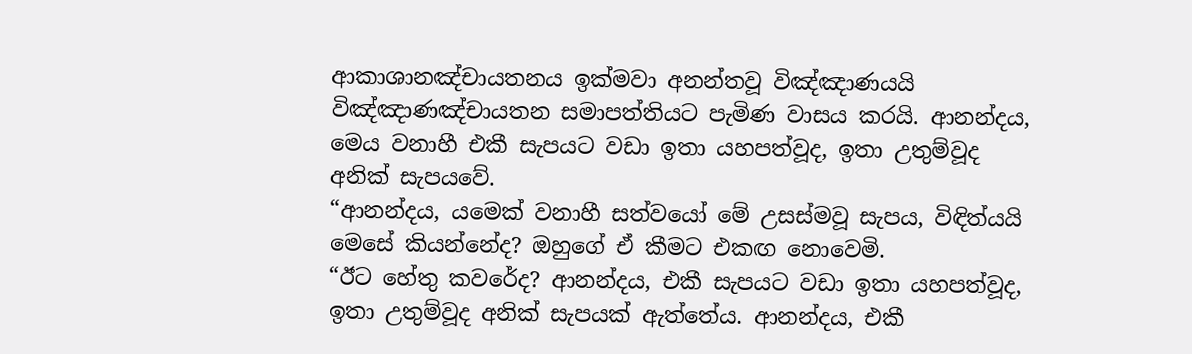ආකාශානඤ්චායතනය ඉක්මවා අනන්තවූ විඤ්ඤාණයයි විඤ්ඤාණඤ්චායතන සමාපත්තියට පැමිණ වාසය කරයි. ආනන්දය, මෙය වනාහී එකී සැපයට වඩා ඉතා යහපත්වූද, ඉතා උතුම්වූද අනික් සැපයවේ.
“ආනන්දය, යමෙක් වනාහී සත්වයෝ මේ උසස්මවූ සැපය, විඳිත්යයි මෙසේ කියන්නේද? ඔහුගේ ඒ කීමට එකඟ නොවෙමි.
“ඊට හේතු කවරේද? ආනන්දය, එකී සැපයට වඩා ඉතා යහපත්වූද, ඉතා උතුම්වූද අනික් සැපයක් ඇත්තේය. ආනන්දය, එකී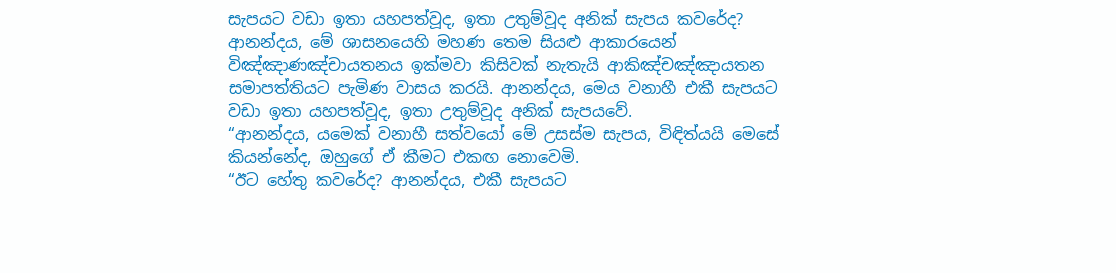සැපයට වඩා ඉතා යහපත්වූද, ඉතා උතුම්වූද අනික් සැපය කවරේද? ආනන්දය, මේ ශාසනයෙහි මහණ තෙම සියළු ආකාරයෙන් විඤ්ඤාණඤ්චායතනය ඉක්මවා කිසිවක් නැතැයි ආකිඤ්චඤ්ඤායතන සමාපත්තියට පැමිණ වාසය කරයි. ආනන්දය, මෙය වනාහී එකී සැපයට වඩා ඉතා යහපත්වූද, ඉතා උතුම්වූද අනික් සැපයවේ.
“ආනන්දය, යමෙක් වනාහී සත්වයෝ මේ උසස්ම සැපය, විඳිත්යයි මෙසේ කියන්නේද, ඔහුගේ ඒ කීමට එකඟ නොවෙමි.
“ඊට හේතු කවරේද? ආනන්දය, එකී සැපයට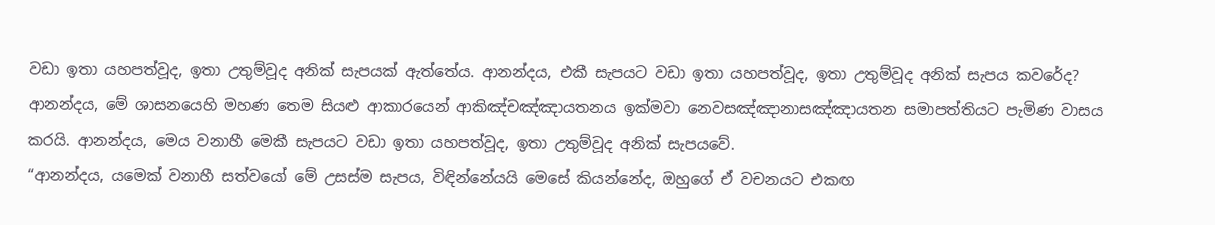වඩා ඉතා යහපත්වූද, ඉතා උතුම්වූද අනික් සැපයක් ඇත්තේය. ආනන්දය, එකී සැපයට වඩා ඉතා යහපත්වූද, ඉතා උතුම්වූද අනික් සැපය කවරේද? ආනන්දය, මේ ශාසනයෙහි මහණ තෙම සියළු ආකාරයෙන් ආකිඤ්චඤ්ඤායතනය ඉක්මවා නෙවසඤ්ඤානාසඤ්ඤායතන සමාපත්තියට පැමිණ වාසය කරයි. ආනන්දය, මෙය වනාහී මෙකී සැපයට වඩා ඉතා යහපත්වූද, ඉතා උතුම්වූද අනික් සැපයවේ.
“ආනන්දය, යමෙක් වනාහී සත්වයෝ මේ උසස්ම සැපය, විඳින්නේයයි මෙසේ කියන්නේද, ඔහුගේ ඒ වචනයට එකඟ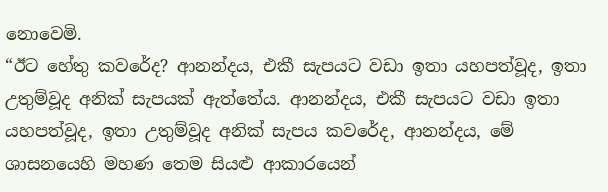නොවෙමි.
“ඊට හේතු කවරේද? ආනන්දය, එකී සැපයට වඩා ඉතා යහපත්වූද, ඉතා උතුම්වූද අනික් සැපයක් ඇත්තේය. ආනන්දය, එකී සැපයට වඩා ඉතා යහපත්වූද, ඉතා උතුම්වූද අනික් සැපය කවරේද, ආනන්දය, මේ ශාසනයෙහි මහණ තෙම සියළු ආකාරයෙන්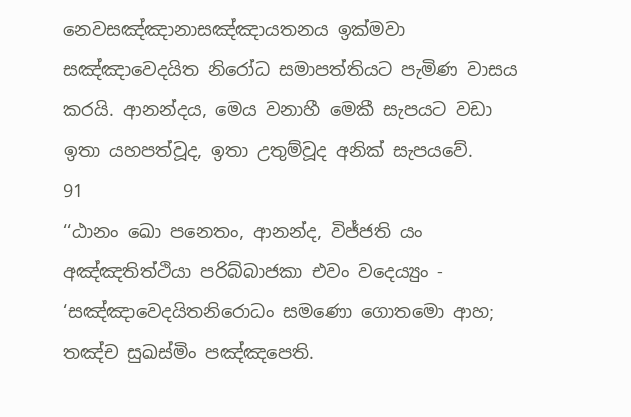නෙවසඤ්ඤානාසඤ්ඤායතනය ඉක්මවා සඤ්ඤාවෙදයිත නිරෝධ සමාපත්තියට පැමිණ වාසය කරයි. ආනන්දය, මෙය වනාහී මෙකී සැපයට වඩා ඉතා යහපත්වූද, ඉතා උතුම්වූද අනික් සැපයවේ.
91
‘‘ඨානං ඛො පනෙතං, ආනන්ද, විජ්ජති යං අඤ්ඤතිත්ථියා පරිබ්බාජකා එවං වදෙය්‍යුං - ‘සඤ්ඤාවෙදයිතනිරොධං සමණො ගොතමො ආහ; තඤ්ච සුඛස්මිං පඤ්ඤපෙති.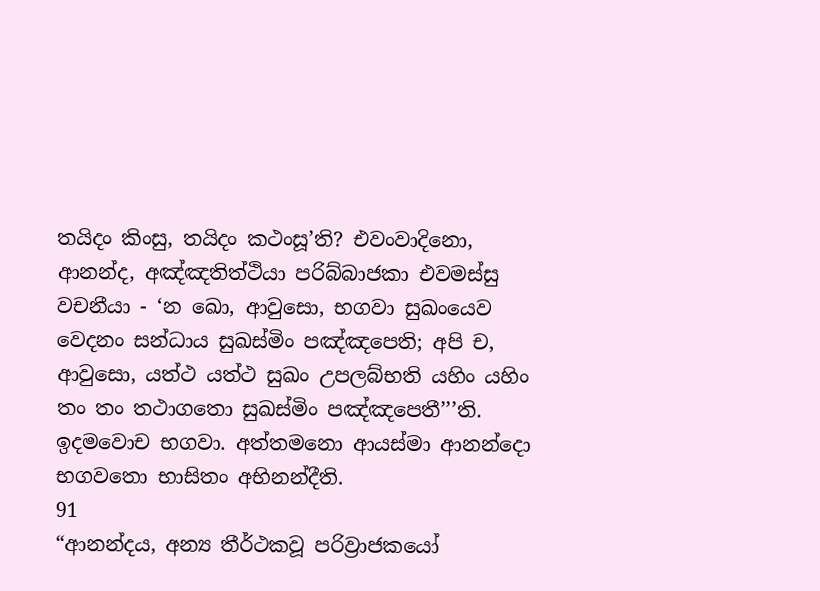තයිදං කිංසු, තයිදං කථංසූ’ති? එවංවාදිනො, ආනන්ද, අඤ්ඤතිත්ථියා පරිබ්බාජකා එවමස්සු වචනීයා - ‘න ඛො, ආවුසො, භගවා සුඛංයෙව වෙදනං සන්ධාය සුඛස්මිං පඤ්ඤපෙති; අපි ච, ආවුසො, යත්ථ යත්ථ සුඛං උපලබ්භති යහිං යහිං තං තං තථාගතො සුඛස්මිං පඤ්ඤපෙතී’’’ති.
ඉදමවොච භගවා. අත්තමනො ආයස්මා ආනන්දො භගවතො භාසිතං අභිනන්දීති.
91
“ආනන්දය, අන්‍ය තීර්ථකවූ පරිව්‍රාජකයෝ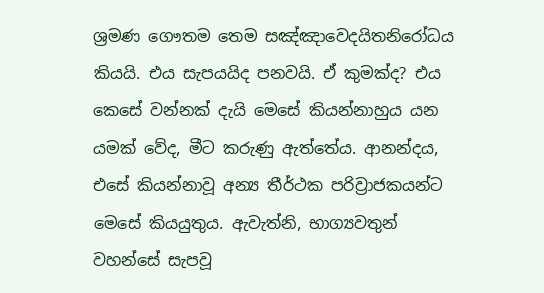ශ්‍රමණ ගෞතම තෙම සඤ්ඤාවෙදයිතනිරෝධය කියයි. එය සැපයයිද පනවයි. ඒ කුමක්ද? එය කෙසේ වන්නක් දැයි මෙසේ කියන්නාහුය යන යමක් වේද, මීට කරුණු ඇත්තේය. ආනන්දය, එසේ කියන්නාවූ අන්‍ය තීර්ථක පරිව්‍රාජකයන්ට මෙසේ කියයුතුය. ඇවැත්නි, භාග්‍යවතුන් වහන්සේ සැපවූ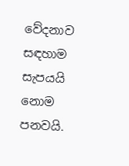වේදනාව සඳහාම සැපයයි නොම පනවයි.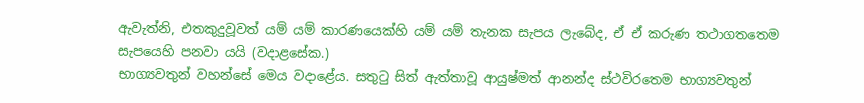ඇවැත්නි, එතකුදුවූවත් යම් යම් කාරණයෙක්හි යම් යම් තැනක සැපය ලැබේද, ඒ ඒ කරුණ තථාගතතෙම සැපයෙහි පනවා යයි (වදාළසේක.)
භාග්‍යවතුන් වහන්සේ මෙය වදාළේය. සතුටු සිත් ඇත්තාවූ ආයුෂ්මත් ආනන්ද ස්ථවිරතෙම භාග්‍යවතුන්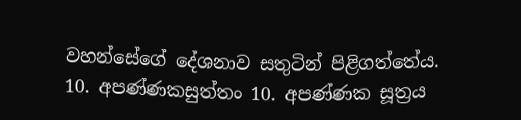වහන්සේගේ දේශනාව සතුටින් පිළිගත්තේය.
10. අපණ්ණකසුත්තං 10. අපණ්ණක සූත්‍රය